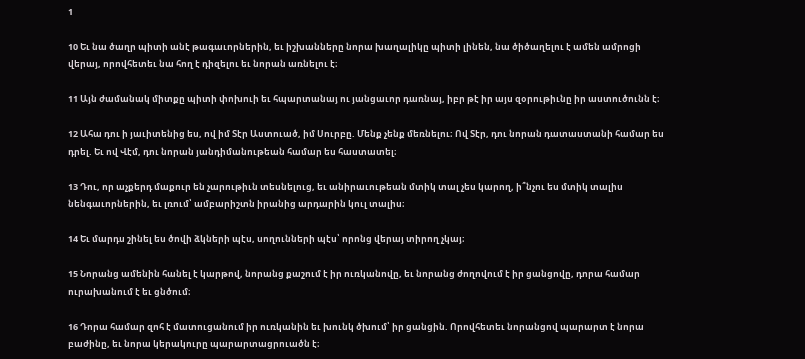1

10 Եւ նա ծաղր պիտի անէ թագաւորներին, եւ իշխանները նորա խաղալիկը պիտի լինեն, նա ծիծաղելու է ամեն ամրոցի վերայ, որովհետեւ նա հող է դիզելու եւ նորան առնելու է։

11 Այն ժամանակ միտքը պիտի փոխուի եւ հպարտանայ ու յանցաւոր դառնայ, իբր թէ իր այս զօրութիւնը իր աստուծունն է։

12 Ահա դու ի յաւիտենից ես, ով իմ Տէր Աստուած, իմ Սուրբը. Մենք չենք մեռնելու։ Ով Տէր, դու նորան դատաստանի համար ես դրել. Եւ ով Վէմ, դու նորան յանդիմանութեան համար ես հաստատել։

13 Դու, որ աչքերդ մաքուր են չարութիւն տեսնելուց, եւ անիրաւութեան մտիկ տալ չես կարող, ի՞նչու ես մտիկ տալիս նենգաւորներին, եւ լռում՝ ամբարիշտն իրանից արդարին կուլ տալիս։

14 Եւ մարդս շինել ես ծովի ձկների պէս, սողունների պէս՝ որոնց վերայ տիրող չկայ։

15 Նորանց ամենին հանել է կարթով, նորանց քաշում է իր ուռկանովը, եւ նորանց ժողովում է իր ցանցովը, դորա համար ուրախանում է եւ ցնծում։

16 Դորա համար զոհ է մատուցանում իր ուռկանին եւ խունկ ծխում՝ իր ցանցին. Որովհետեւ նորանցով պարարտ է նորա բաժինը, եւ նորա կերակուրը պարարտացրուածն է։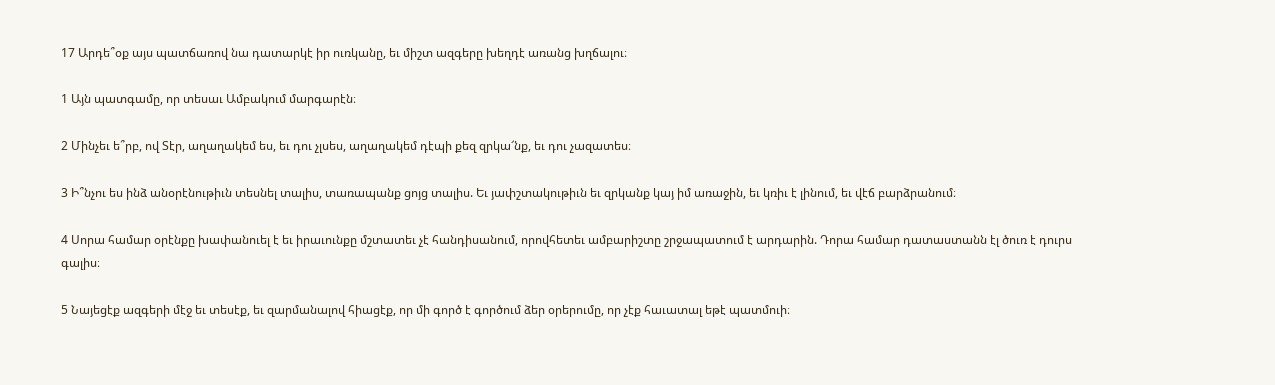17 Արդե՞օք այս պատճառով նա դատարկէ իր ուռկանը, եւ միշտ ազգերը խեղդէ առանց խղճալու։

1 Այն պատգամը, որ տեսաւ Ամբակում մարգարէն։

2 Մինչեւ ե՞րբ, ով Տէր, աղաղակեմ ես, եւ դու չլսես, աղաղակեմ դէպի քեզ զրկա՜նք, եւ դու չազատես։

3 Ի՞նչու ես ինձ անօրէնութիւն տեսնել տալիս, տառապանք ցոյց տալիս. Եւ յափշտակութիւն եւ զրկանք կայ իմ առաջին, եւ կռիւ է լինում, եւ վէճ բարձրանում։

4 Սորա համար օրէնքը խափանուել է եւ իրաւունքը մշտատեւ չէ հանդիսանում, որովհետեւ ամբարիշտը շրջապատում է արդարին. Դորա համար դատաստանն էլ ծուռ է դուրս գալիս։

5 Նայեցէք ազգերի մէջ եւ տեսէք, եւ զարմանալով հիացէք, որ մի գործ է գործում ձեր օրերումը, որ չէք հաւատալ եթէ պատմուի։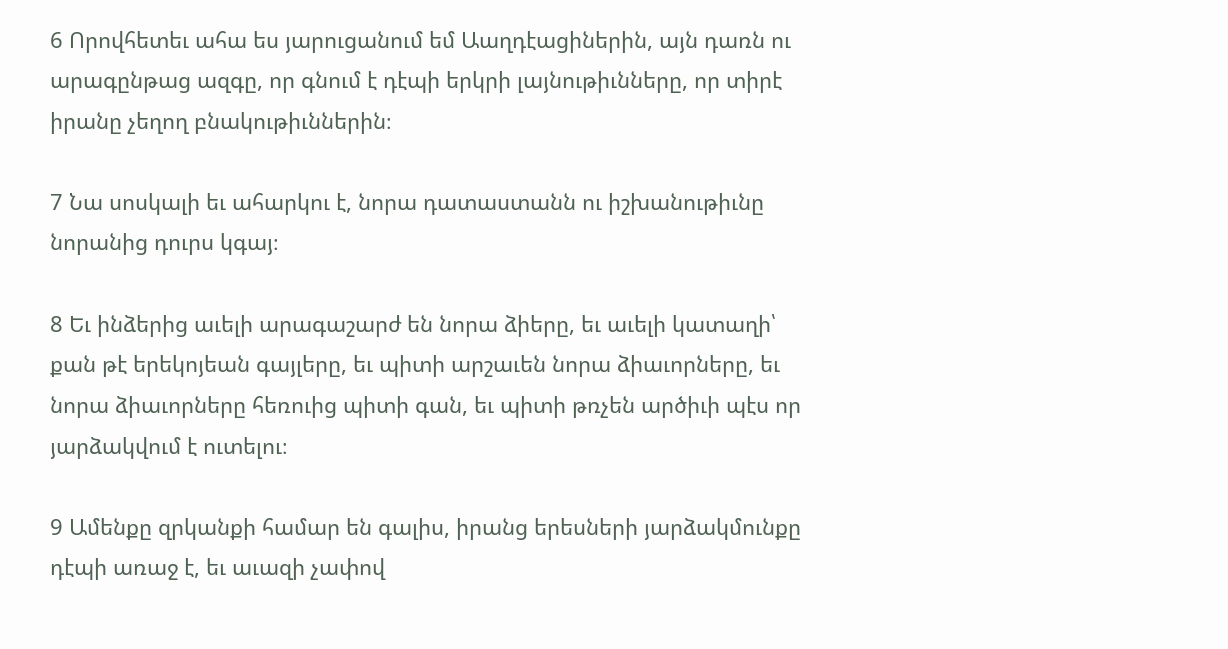6 Որովհետեւ ահա ես յարուցանում եմ Աաղդէացիներին, այն դառն ու արագընթաց ազգը, որ գնում է դէպի երկրի լայնութիւնները, որ տիրէ իրանը չեղող բնակութիւններին։

7 Նա սոսկալի եւ ահարկու է, նորա դատաստանն ու իշխանութիւնը նորանից դուրս կգայ։

8 Եւ ինձերից աւելի արագաշարժ են նորա ձիերը, եւ աւելի կատաղի՝ քան թէ երեկոյեան գայլերը, եւ պիտի արշաւեն նորա ձիաւորները, եւ նորա ձիաւորները հեռուից պիտի գան, եւ պիտի թռչեն արծիւի պէս որ յարձակվում է ուտելու։

9 Ամենքը զրկանքի համար են գալիս, իրանց երեսների յարձակմունքը դէպի առաջ է, եւ աւազի չափով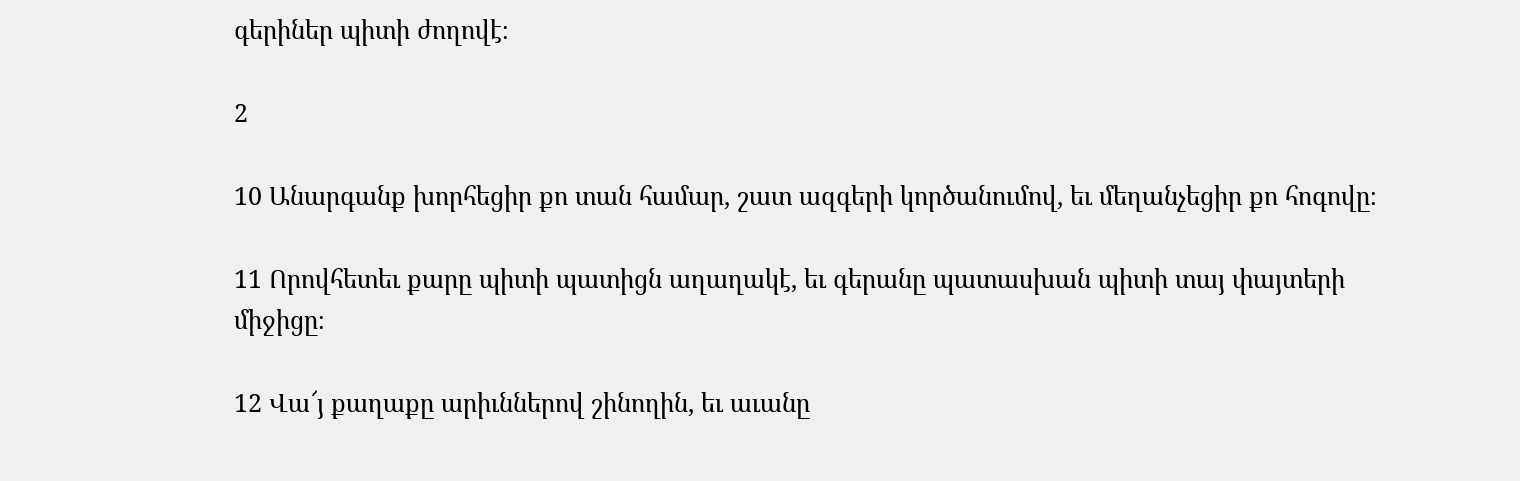գերիներ պիտի ժողովէ։

2

10 Անարգանք խորհեցիր քո տան համար, շատ ազգերի կործանումով, եւ մեղանչեցիր քո հոգովը։

11 Որովհետեւ քարը պիտի պատիցն աղաղակէ, եւ գերանը պատասխան պիտի տայ փայտերի միջիցը։

12 Վա՜յ քաղաքը արիւններով շինողին, եւ աւանը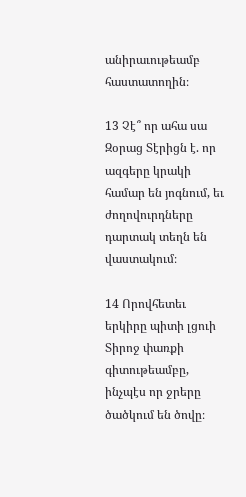անիրաւութեամբ հաստատողին։

13 Չէ՞ որ ահա սա Զօրաց Տէրիցն է. որ ազգերը կրակի համար են յոգնում, եւ ժողովուրդները դարտակ տեղն են վաստակում։

14 Որովհետեւ երկիրը պիտի լցուի Տիրոջ փառքի գիտութեամբը, ինչպէս որ ջրերը ծածկում են ծովը։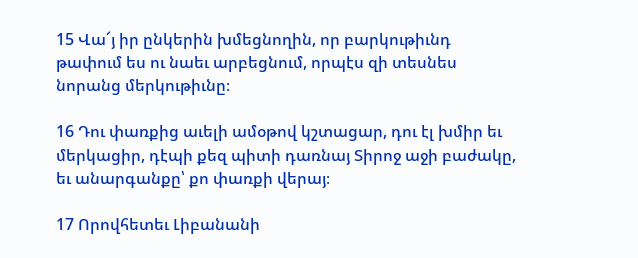15 Վա՜յ իր ընկերին խմեցնողին, որ բարկութիւնդ թափում ես ու նաեւ արբեցնում, որպէս զի տեսնես նորանց մերկութիւնը։

16 Դու փառքից աւելի ամօթով կշտացար, դու էլ խմիր եւ մերկացիր, դէպի քեզ պիտի դառնայ Տիրոջ աջի բաժակը, եւ անարգանքը՝ քո փառքի վերայ։

17 Որովհետեւ Լիբանանի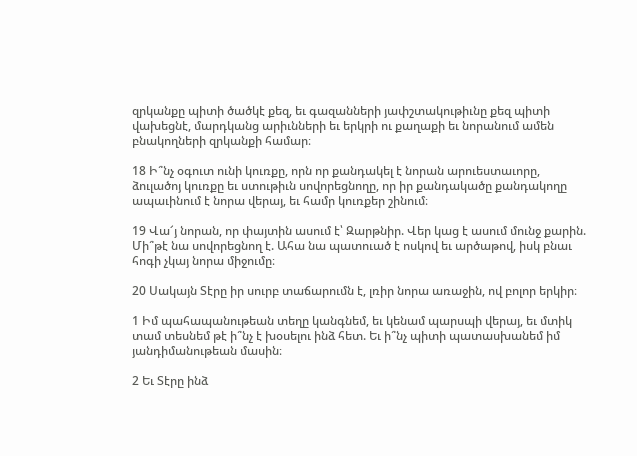զրկանքը պիտի ծածկէ քեզ, եւ գազանների յափշտակութիւնը քեզ պիտի վախեցնէ, մարդկանց արիւնների եւ երկրի ու քաղաքի եւ նորանում ամեն բնակողների զրկանքի համար։

18 Ի՞նչ օգուտ ունի կուռքը, որն որ քանդակել է նորան արուեստաւորը, ձուլածոյ կուռքը եւ ստութիւն սովորեցնողը, որ իր քանդակածը քանդակողը ապաւինում է նորա վերայ, եւ համր կուռքեր շինում։

19 Վա՜յ նորան, որ փայտին ասում է՝ Զարթնիր. Վեր կաց է ասում մունջ քարին. Մի՞թէ նա սովորեցնող է. Ահա նա պատուած է ոսկով եւ արծաթով, իսկ բնաւ հոգի չկայ նորա միջումը։

20 Սակայն Տէրը իր սուրբ տաճարումն է, լռիր նորա առաջին, ով բոլոր երկիր։

1 Իմ պահապանութեան տեղը կանգնեմ, եւ կենամ պարսպի վերայ, եւ մտիկ տամ տեսնեմ թէ ի՞նչ է խօսելու ինձ հետ. Եւ ի՞նչ պիտի պատասխանեմ իմ յանդիմանութեան մասին։

2 Եւ Տէրը ինձ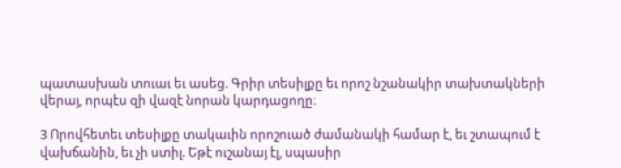պատասխան տուաւ եւ ասեց. Գրիր տեսիլքը եւ որոշ նշանակիր տախտակների վերայ, որպէս զի վազէ նորան կարդացողը։

3 Որովհետեւ տեսիլքը տակաւին որոշուած ժամանակի համար է, եւ շտապում է վախճանին, եւ չի ստիլ. Եթէ ուշանայ էլ, սպասիր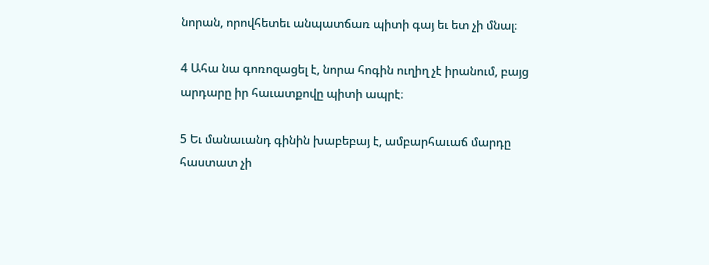նորան, որովհետեւ անպատճառ պիտի գայ եւ ետ չի մնալ։

4 Ահա նա գոռոզացել է, նորա հոգին ուղիղ չէ իրանում, բայց արդարը իր հաւատքովը պիտի ապրէ։

5 Եւ մանաւանդ գինին խաբեբայ է, ամբարհաւաճ մարդը հաստատ չի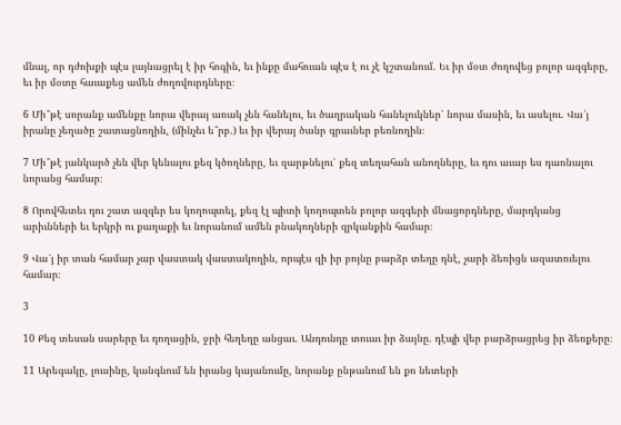մնալ, որ դժոխքի պէս լայնացրել է իր հոգին, եւ ինքը մահուան պէս է ու չէ կշտանում. Եւ իր մօտ ժողովեց բոլոր ազգերը, եւ իր մօտը հաւաքեց ամեն ժողովուրդները։

6 Մի՞թէ սորանք ամենքը նորա վերայ առակ չեն հանելու, եւ ծաղրական հանելուկներ՝ նորա մասին, եւ ասելու. Վա՜յ իրանը չեղածը շատացնողին, (մինչեւ ե՞րբ.) եւ իր վերայ ծանր գրաւներ բեռնողին։

7 Մի՞թէ յանկարծ չեն վեր կենալու քեզ կծողները, եւ զարթնելու՝ քեզ տեղահան անողները, եւ դու աւար ես դառնալու նորանց համար։

8 Որովհետեւ դու շատ ազգեր ես կողոպտել, քեզ էլ պիտի կողոպտեն բոլոր ազգերի մնացորդները, մարդկանց արիւնների եւ երկրի ու քաղաքի եւ նորանում ամեն բնակողների զրկանքին համար։

9 Վա՜յ իր տան համար չար վաստակ վաստակողին, որպէս զի իր բոյնը բարձր տեղը դնէ, չարի ձեռիցն ազատուելու համար։

3

10 Քեզ տեսան սարերը եւ դողացին, ջրի հեղեղը անցաւ. Անդունդը տուաւ իր ձայնը. դէպի վեր բարձրացրեց իր ձեռքերը։

11 Արեգակը, լուսինը, կանգնում են իրանց կայանումը, նորանք ընթանում են քո նետերի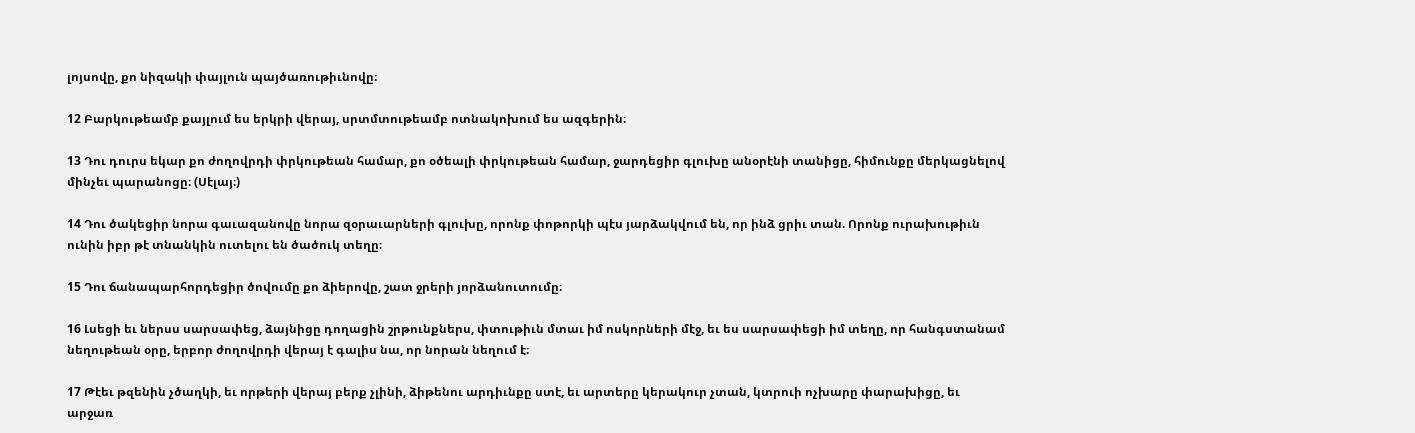լոյսովը, քո նիզակի փայլուն պայծառութիւնովը։

12 Բարկութեամբ քայլում ես երկրի վերայ, սրտմտութեամբ ոտնակոխում ես ազգերին։

13 Դու դուրս եկար քո ժողովրդի փրկութեան համար, քո օծեալի փրկութեան համար, ջարդեցիր գլուխը անօրէնի տանիցը, հիմունքը մերկացնելով մինչեւ պարանոցը։ (Սէլայ։)

14 Դու ծակեցիր նորա գաւազանովը նորա զօրաւարների գլուխը, որոնք փոթորկի պէս յարձակվում են, որ ինձ ցրիւ տան. Որոնք ուրախութիւն ունին իբր թէ տնանկին ուտելու են ծածուկ տեղը։

15 Դու ճանապարհորդեցիր ծովումը քո ձիերովը, շատ ջրերի յորձանուտումը։

16 Լսեցի եւ ներսս սարսափեց, ձայնիցը դողացին շրթունքներս, փտութիւն մտաւ իմ ոսկորների մէջ, եւ ես սարսափեցի իմ տեղը, որ հանգստանամ նեղութեան օրը, երբոր ժողովրդի վերայ է գալիս նա, որ նորան նեղում է։

17 Թէեւ թզենին չծաղկի, եւ որթերի վերայ բերք չլինի, ձիթենու արդիւնքը ստէ, եւ արտերը կերակուր չտան, կտրուի ոչխարը փարախիցը, եւ արջառ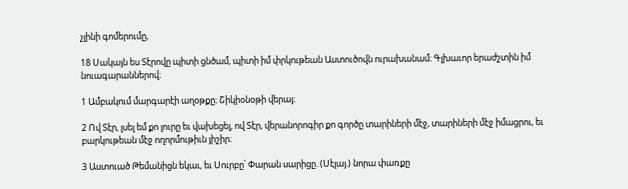չլինի գոմերումը,

18 Սակայն ես Տէրովը պիտի ցնծամ, պիտի իմ փրկութեան Աստուծովն ուրախանամ։ Գլխաւոր երաժշտին իմ նուագարաններով։

1 Ամբակում մարգարէի աղօթքը։ Շիկիօնօթի վերայ։

2 Ով Տէր, լսել եմ քո լուրը եւ վախեցել, ով Տէր, վերանորոգիր քո գործը տարիների մէջ, տարիների մէջ իմացրու, եւ բարկութեան մէջ ողորմութիւն յիշիր։

3 Աստուած Թեմանիցն եկաւ, եւ Սուրբը՝ Փարան սարիցը. (Սէլայ.) նորա փառքը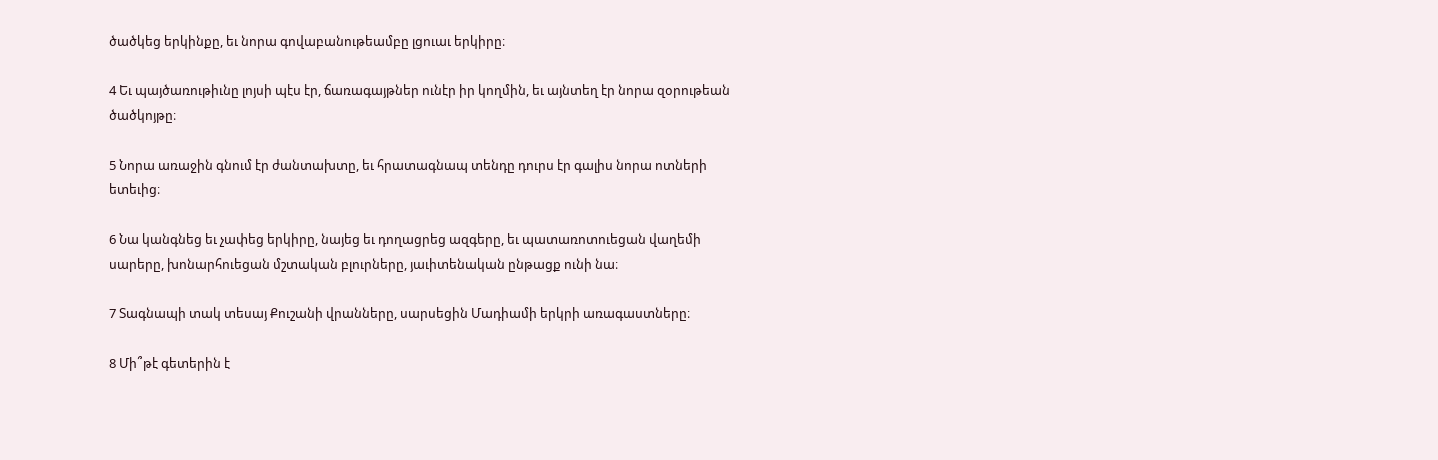ծածկեց երկինքը, եւ նորա գովաբանութեամբը լցուաւ երկիրը։

4 Եւ պայծառութիւնը լոյսի պէս էր, ճառագայթներ ունէր իր կողմին, եւ այնտեղ էր նորա զօրութեան ծածկոյթը։

5 Նորա առաջին գնում էր ժանտախտը, եւ հրատագնապ տենդը դուրս էր գալիս նորա ոտների ետեւից։

6 Նա կանգնեց եւ չափեց երկիրը, նայեց եւ դողացրեց ազգերը, եւ պատառոտուեցան վաղեմի սարերը, խոնարհուեցան մշտական բլուրները, յաւիտենական ընթացք ունի նա։

7 Տագնապի տակ տեսայ Քուշանի վրանները, սարսեցին Մադիամի երկրի առագաստները։

8 Մի՞թէ գետերին է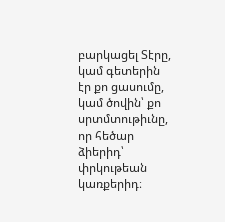բարկացել Տէրը, կամ գետերին էր քո ցասումը, կամ ծովին՝ քո սրտմտութիւնը, որ հեծար ձիերիդ՝ փրկութեան կառքերիդ։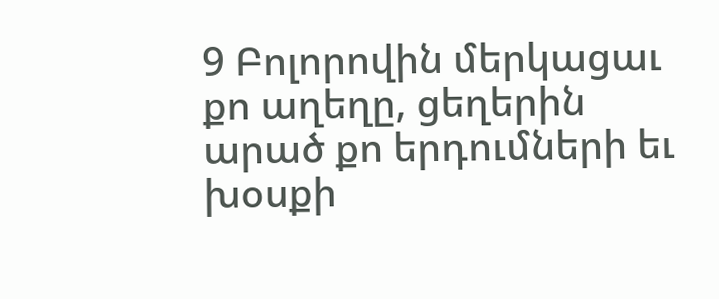9 Բոլորովին մերկացաւ քո աղեղը, ցեղերին արած քո երդումների եւ խօսքի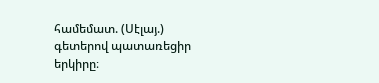համեմատ. (Սէլայ.) գետերով պատառեցիր երկիրը։